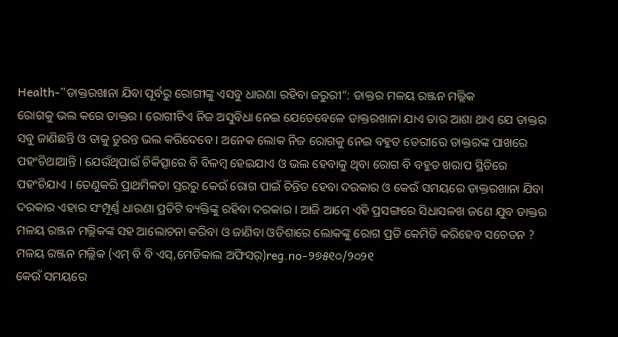Health-”ଡାକ୍ତରଖାନା ଯିବା ପୂର୍ବରୁ ରୋଗୀଙ୍କୁ ଏସବୁ ଧାରଣା ରହିବା ଜରୁରୀ”: ଡାକ୍ତର ମଳୟ ରଞ୍ଜନ ମଲ୍ଲିକ
ରୋଗକୁ ଭଲ କରେ ଡାକ୍ତର । ରୋଗୀଟିଏ ନିଜ ଅସୁବିଧା ନେଇ ଯେତେବେଳେ ଡାକ୍ତରଖାନା ଯାଏ ତାର ଆଶା ଥାଏ ଯେ ଡାକ୍ତର ସବୁ ଜାଣିଛନ୍ତି ଓ ତାକୁ ତୁରନ୍ତ ଭଲ କରିଦେବେ । ଅନେକ ଲୋକ ନିଜ ରୋଗକୁ ନେଇ ବହୁତ ଡେରୀରେ ଡାକ୍ତରଙ୍କ ପାଖରେ ପହଂଚିଥାଆନ୍ତି । ଯେଉଁଥିପାଇଁ ଚିକିତ୍ସାରେ ବି ବିଳମ୍ବ ହେଇଯାଏ ଓ ଭଲ ହେବାକୁ ଥିବା ରୋଗ ବି ବହୁତ ଖରାପ ସ୍ଥିତିରେ ପହଂଚିଯାଏ । ତେଣୁକରି ପ୍ରାଥମିକତା ସ୍ତରରୁ କେଉଁ ରୋଗ ପାଇଁ ଚିନ୍ତିତ ହେବା ଦରକାର ଓ କେଉଁ ସମୟରେ ଡାକ୍ତରଖାନା ଯିବା ଦରକାର ଏହାର ସଂମ୍ପୂର୍ଣ୍ଣ ଧାରଣା ପ୍ରତିଟି ବ୍ୟକ୍ତିଙ୍କୁ ରହିବା ଦରକାର । ଆଜି ଆମେ ଏହି ପ୍ରସଙ୍ଗରେ ସିଧାସଳଖ ଜଣେ ଯୁବ ଡାକ୍ତର ମଳୟ ରଞ୍ଜନ ମଲ୍ଲିକଙ୍କ ସହ ଆଲୋଚନା କରିବା ଓ ଜାଣିବା ଓଡିଶାରେ ଲୋକଙ୍କୁ ରୋଗ ପ୍ରତି କେମିତି କରିହେବ ସଚେତନ ?
ମଳୟ ରଞ୍ଜନ ମଲ୍ଲିକ (ଏମ୍ ବି ବି ଏସ୍,ମେଡିକାଲ ଅଫିସର୍)reg.no-୨୭୫୧୦/୨୦୨୧
କେଉଁ ସମୟରେ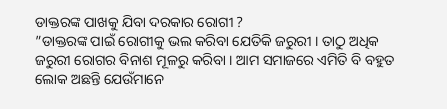ଡାକ୍ତରଙ୍କ ପାଖକୁ ଯିବା ଦରକାର ରୋଗୀ ?
”ଡାକ୍ତରଙ୍କ ପାଇଁ ରୋଗୀକୁ ଭଲ କରିବା ଯେତିକି ଜରୁରୀ । ତାଠୁ ଅଧିକ ଜରୁରୀ ରୋଗର ବିନାଶ ମୂଳରୁ କରିବା । ଆମ ସମାଜରେ ଏମିତି ବି ବହୁତ ଲୋକ ଅଛନ୍ତି ଯେଉଁମାନେ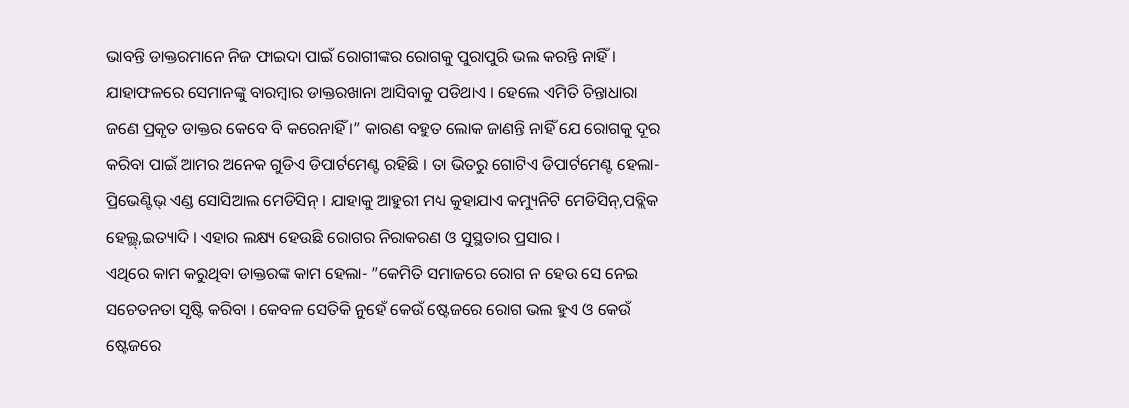ଭାବନ୍ତି ଡାକ୍ତରମାନେ ନିଜ ଫାଇଦା ପାଇଁ ରୋଗୀଙ୍କର ରୋଗକୁ ପୁରାପୁରି ଭଲ କରନ୍ତି ନାହିଁ । ଯାହାଫଳରେ ସେମାନଙ୍କୁ ବାରମ୍ବାର ଡାକ୍ତରଖାନା ଆସିବାକୁ ପଡିଥାଏ । ହେଲେ ଏମିତି ଚିନ୍ତାଧାରା ଜଣେ ପ୍ରକୃତ ଡାକ୍ତର କେବେ ବି କରେନାହିଁ ।” କାରଣ ବହୁତ ଲୋକ ଜାଣନ୍ତି ନାହିଁ ଯେ ରୋଗକୁ ଦୂର କରିବା ପାଇଁ ଆମର ଅନେକ ଗୁଡିଏ ଡିପାର୍ଟମେଣ୍ଟ ରହିଛି । ତା ଭିତରୁ ଗୋଟିଏ ଡିପାର୍ଟମେଣ୍ଟ ହେଲା- ପ୍ରିଭେଣ୍ଟିଭ୍ ଏଣ୍ଡ ସୋସିଆଲ ମେଡିସିନ୍ । ଯାହାକୁ ଆହୁରୀ ମଧ୍ୟ କୁହାଯାଏ କମ୍ୟୁନିଟି ମେଡିସିନ୍,ପବ୍ଲିକ ହେଲ୍ଥ୍,ଇତ୍ୟାଦି । ଏହାର ଲକ୍ଷ୍ୟ ହେଉଛି ରୋଗର ନିରାକରଣ ଓ ସୁସ୍ଥତାର ପ୍ରସାର ।
ଏଥିରେ କାମ କରୁଥିବା ଡାକ୍ତରଙ୍କ କାମ ହେଲା- ”କେମିତି ସମାଜରେ ରୋଗ ନ ହେଉ ସେ ନେଇ ସଚେତନତା ସୃଷ୍ଟି କରିବା । କେବଳ ସେତିକି ନୁହେଁ କେଉଁ ଷ୍ଟେଜରେ ରୋଗ ଭଲ ହୁଏ ଓ କେଉଁ ଷ୍ଟେଜରେ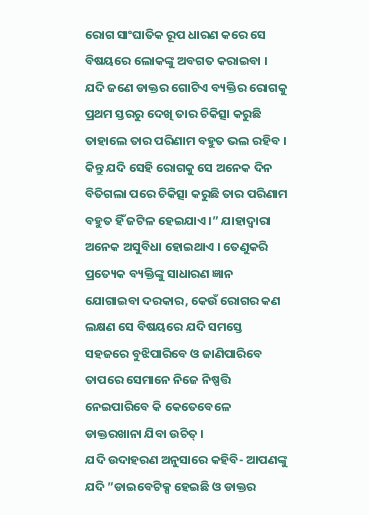ରୋଗ ସାଂଘାତିକ ରୂପ ଧାରଣ କରେ ସେ ବିଷୟରେ ଲୋକଙ୍କୁ ଅବଗତ କରାଇବା । ଯଦି ଜଣେ ଡାକ୍ତର ଗୋଟିଏ ବ୍ୟକ୍ତିର ରୋଗକୁ ପ୍ରଥମ ସ୍ତରରୁ ଦେଖି ତାର ଚିକିତ୍ସା କରୁଛି ତାହାଲେ ତାର ପରିଣାମ ବହୁତ ଭଲ ରହିବ । କିନ୍ତୁ ଯଦି ସେହି ରୋଗକୁ ସେ ଅନେକ ଦିନ ବିତିଗଲା ପରେ ଚିକିତ୍ସା କରୁଛି ତାର ପରିଣାମ ବହୁତ ହିଁ ଜଟିଳ ହେଇଯାଏ ।” ଯାହାଦ୍ୱାରା ଅନେକ ଅସୁବିଧା ହୋଇଥାଏ । ତେଣୁକରି ପ୍ରତ୍ୟେକ ବ୍ୟକ୍ତିଙ୍କୁ ସାଧାରଣ ଜ୍ଞାନ ଯୋଗାଇବା ଦରକାର, କେଉଁ ରୋଗର କଣ ଲକ୍ଷଣ ସେ ବିଷୟରେ ଯଦି ସମସ୍ତେ ସହଜରେ ବୁଝିପାରିବେ ଓ ଜାଣିପାରିବେ ତାପରେ ସେମାନେ ନିଜେ ନିଷ୍ପତ୍ତି ନେଇପାରିବେ କି କେତେବେଳେ ଡାକ୍ତରଖାନା ଯିବା ଉଚିତ୍ ।
ଯଦି ଉଦାହରଣ ଅନୁସାରେ କହିବି- ଆପଣଙ୍କୁ ଯଦି ”ଡାଇବେଟିକ୍ସ ହେଇଛି ଓ ଡାକ୍ତର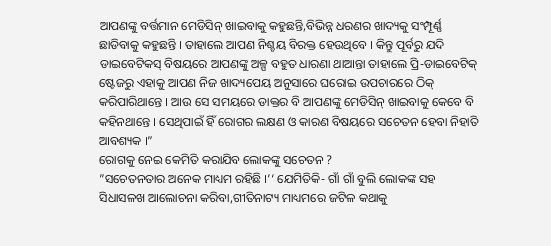ଆପଣଙ୍କୁ ବର୍ତ୍ତମାନ ମେଡିସିନ୍ ଖାଇବାକୁ କହୁଛନ୍ତି,ବିଭିନ୍ନ ଧରଣର ଖାଦ୍ୟକୁ ସଂମ୍ପୂର୍ଣ୍ଣ ଛାଡିବାକୁ କହୁଛନ୍ତି । ତାହାଲେ ଆପଣ ନିଶ୍ଚୟ ବିରକ୍ତ ହେଉଥିବେ । କିନ୍ତୁ ପୂର୍ବରୁ ଯଦି ଡାଇବେଟିକସ୍ ବିଷୟରେ ଆପଣଙ୍କୁ ଅଳ୍ପ ବହୁତ ଧାରଣା ଥାଆନ୍ତା ତାହାଲେ ପ୍ରି-ଡାଇବେଟିକ୍ ଷ୍ଟେଜରୁ ଏହାକୁ ଆପଣ ନିଜ ଖାଦ୍ୟପେୟ ଅନୁସାରେ ଘରୋଇ ଉପଚାରରେ ଠିକ୍ କରିପାରିଥାନ୍ତେ । ଆଉ ସେ ସମୟରେ ଡାକ୍ତର ବି ଆପଣଙ୍କୁ ମେଡିସିନ୍ ଖାଇବାକୁ କେବେ ବି କହିନଥାନ୍ତେ । ସେଥିପାଇଁ ହିଁ ରୋଗର ଲକ୍ଷଣ ଓ କାରଣ ବିଷୟରେ ସଚେତନ ହେବା ନିହାତି ଆବଶ୍ୟକ ।”
ରୋଗକୁ ନେଇ କେମିତି କରାଯିବ ଲୋକଙ୍କୁ ସଚେତନ ?
”ସଚେତନତାର ଅନେକ ମାଧ୍ୟମ ରହିଛି ।’‘ ଯେମିତିକି- ଗାଁ ଗାଁ ବୁଲି ଲୋକଙ୍କ ସହ ସିଧାସଳଖ ଆଲୋଚନା କରିବା,ଗୀତିନାଟ୍ୟ ମାଧ୍ୟମରେ ଜଟିଳ କଥାକୁ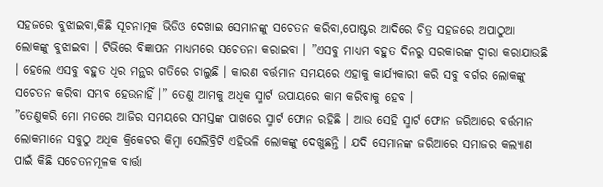ସହଜରେ ବୁଝାଇବା,କିଛି ସୂଚନାତ୍ମକ ଭିଡିଓ ଦେଖାଇ ସେମାନଙ୍କୁ ସଚେତନ କରିବା,ପୋଷ୍ଟର ଆଦିରେ ଚିତ୍ର ସହଜରେ ଅପାଠୁଆ ଲୋକଙ୍କୁ ବୁଝାଇବା । ଟିଭିରେ ବିଜ୍ଞାପନ ମାଧ୍ୟମରେ ସଚେତନା କରାଇବା । ”ଏସବୁ ମାଧ୍ୟମ ବହୁତ ଦିନରୁ ସରକାରଙ୍କ ଦ୍ୱାରା କରାଯାଉଛି । ହେଲେ ଏସବୁ ବହୁତ ଧିର ମନ୍ଥର ଗତିରେ ଚାଲୁଛି । କାରଣ ବର୍ତ୍ତମାନ ସମୟରେ ଏହାକୁ କାର୍ଯ୍ୟକାରୀ କରି ସବୁ ବର୍ଗର ଲୋକଙ୍କୁ ସଚେତନ କରିବା ସମ୍ଭବ ହେଉନାହିଁ ।” ତେଣୁ ଆମକୁ ଅଧିକ ସ୍ମାର୍ଟ ଉପାୟରେ କାମ କରିବାକୁ ହେବ ।
”ତେଣୁକରି ମୋ ମତରେ ଆଜିର ସମୟରେ ସମସ୍ତଙ୍କ ପାଖରେ ସ୍ମାର୍ଟ ଫୋନ ରହିଛି । ଆଉ ସେହି ସ୍ମାର୍ଟ ଫୋନ ଜରିଆରେ ବର୍ତ୍ତମାନ ଲୋକମାନେ ସବୁଠୁ ଅଧିକ କ୍ରିକେଟର କିମ୍ବା ସେଲିବ୍ରିଟି ଏହିଭଳି ଲୋକଙ୍କୁ ଦେଖୁଛନ୍ତି । ଯଦି ସେମାନଙ୍କ ଜରିଆରେ ସମାଜର କଲ୍ୟାଣ ପାଇଁ କିଛି ସଚେତନମୂଳକ ବାର୍ତ୍ତା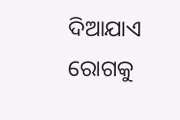ଦିଆଯାଏ ରୋଗକୁ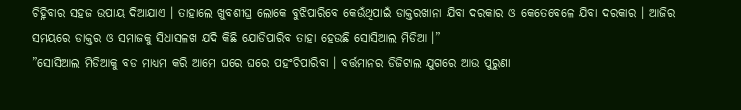ଚିହ୍ନିବାର ସହଜ ଉପାୟ ଦିଆଯାଏ । ତାହାଲେ ଖୁବଶୀଘ୍ର ଲୋକେ ବୁଝିପାରିବେ କେଉଁଥିପାଇଁ ଡାକ୍ତରଖାନା ଯିବା ଦରକାର ଓ କେତେବେଳେ ଯିବା ଦରକାର । ଆଜିର ସମୟରେ ଡାକ୍ତର ଓ ସମାଜକୁ ସିଧାସଳଖ ଯଦି କିଛି ଯୋଡିପାରିବ ତାହା ହେଉଛି ସୋସିଆଲ ମିଡିଆ ।”
”ସୋସିଆଲ ମିଡିଆକୁ ବଡ ମାଧ୍ୟମ କରି ଆମେ ଘରେ ଘରେ ପହଂଚିପାରିବା । ବର୍ତ୍ତମାନର ଡିଜିଟାଲ ଯୁଗରେ ଆଉ ପୁରୁଣା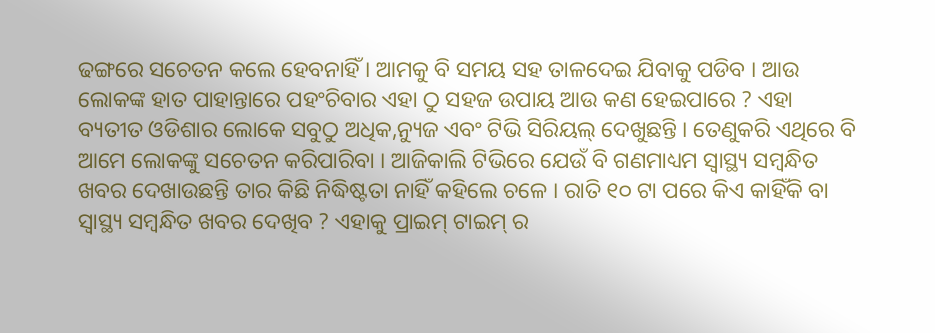ଢଙ୍ଗରେ ସଚେତନ କଲେ ହେବନାହିଁ । ଆମକୁ ବି ସମୟ ସହ ତାଳଦେଇ ଯିବାକୁ ପଡିବ । ଆଉ ଲୋକଙ୍କ ହାତ ପାହାନ୍ତାରେ ପହଂଚିବାର ଏହା ଠୁ ସହଜ ଉପାୟ ଆଉ କଣ ହେଇପାରେ ? ଏହା ବ୍ୟତୀତ ଓଡିଶାର ଲୋକେ ସବୁଠୁ ଅଧିକ,ନ୍ୟୁଜ ଏବଂ ଟିଭି ସିରିୟଲ୍ ଦେଖୁଛନ୍ତି । ତେଣୁକରି ଏଥିରେ ବି ଆମେ ଲୋକଙ୍କୁ ସଚେତନ କରିପାରିବା । ଆଜିକାଲି ଟିଭିରେ ଯେଉଁ ବି ଗଣମାଧ୍ୟମ ସ୍ୱାସ୍ଥ୍ୟ ସମ୍ବନ୍ଧିତ ଖବର ଦେଖାଉଛନ୍ତି ତାର କିଛି ନିଦ୍ଧିଷ୍ଟତା ନାହିଁ କହିଲେ ଚଳେ । ରାତି ୧୦ ଟା ପରେ କିଏ କାହିଁକି ବା ସ୍ୱାସ୍ଥ୍ୟ ସମ୍ବନ୍ଧିତ ଖବର ଦେଖିବ ? ଏହାକୁ ପ୍ରାଇମ୍ ଟାଇମ୍ ର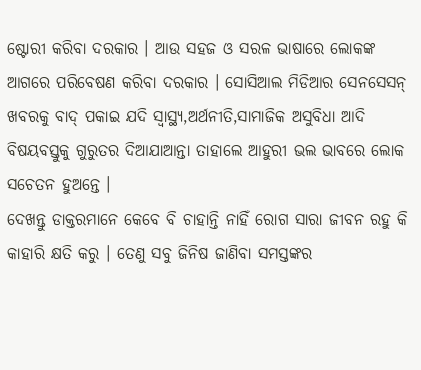ଷ୍ଟୋରୀ କରିବା ଦରକାର । ଆଉ ସହଜ ଓ ସରଳ ଭାଷାରେ ଲୋକଙ୍କ ଆଗରେ ପରିବେଷଣ କରିବା ଦରକାର । ସୋସିଆଲ ମିଡିଆର ସେନସେସନ୍ ଖବରକୁ ବାଦ୍ ପକାଇ ଯଦି ସ୍ୱାସ୍ଥ୍ୟ,ଅର୍ଥନୀତି,ସାମାଜିକ ଅସୁବିଧା ଆଦି ବିଷୟବସ୍ତୁକୁ ଗୁରୁତର ଦିଆଯାଆନ୍ତା ତାହାଲେ ଆହୁରୀ ଭଲ ଭାବରେ ଲୋକ ସଚେତନ ହୁଅନ୍ତେ ।
ଦେଖନ୍ତୁ ଡାକ୍ତରମାନେ କେବେ ବି ଚାହାନ୍ତି ନାହିଁ ରୋଗ ସାରା ଜୀବନ ରହୁ କି କାହାରି କ୍ଷତି କରୁ । ତେଣୁ ସବୁ ଜିନିଷ ଜାଣିବା ସମସ୍ତଙ୍କର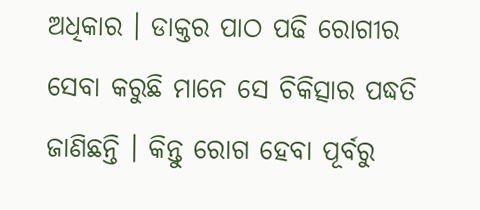ଅଧିକାର । ଡାକ୍ତର ପାଠ ପଢି ରୋଗୀର ସେବା କରୁଛି ମାନେ ସେ ଚିକିତ୍ସାର ପଦ୍ଧତି ଜାଣିଛନ୍ତି । କିନ୍ତୁ ରୋଗ ହେବା ପୂର୍ବରୁ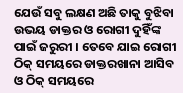ଯେଉଁ ସବୁ ଲକ୍ଷଣ ଅଛି ତାକୁ ବୁଝିବା ଉଭୟ ଡାକ୍ତର ଓ ରୋଗୀ ଦୁହିଁଙ୍କ ପାଇଁ ଜରୁରୀ । ତେବେ ଯାଇ ରୋଗୀ ଠିକ୍ ସମୟରେ ଡାକ୍ତରଖାନା ଆସିବ ଓ ଠିକ୍ ସମୟରେ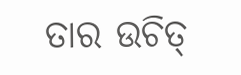ତାର ଉଚିତ୍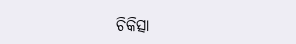ଚିକିତ୍ସା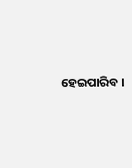ହେଇପାରିବ ।